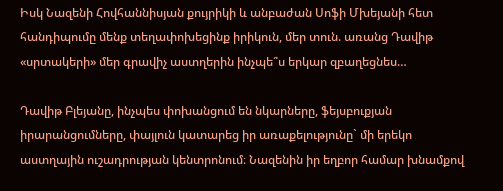Իսկ Նազենի Հովհաննիսյան քույրիկի և անբաժան Սոֆի Մխեյանի հետ հանդիպումը մենք տեղափոխեցինք իրիկուն, մեր տուն. առանց Դավիթ «սրտակերի» մեր գրավիչ աստղերին ինչպե՞ս երկար զբաղեցնես…

Դավիթ Բլեյանը, ինչպես փոխանցում են նկարները, ֆեյսբուքյան իրարանցումները, փայլուն կատարեց իր առաքելությունը` մի երեկո աստղային ուշադրության կենտրոնում։ Նազենին իր եղբոր համար խնամքով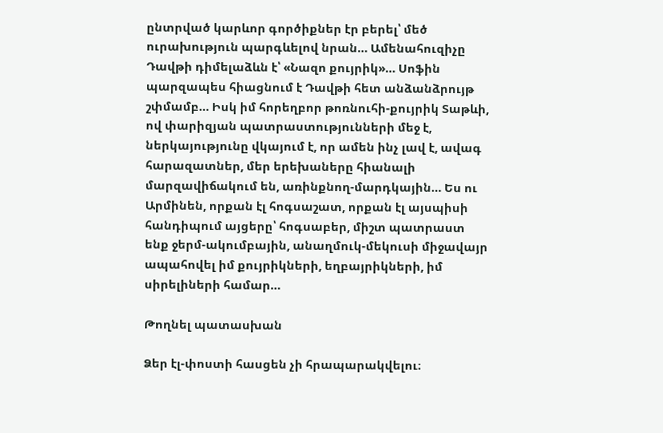ընտրված կարևոր գործիքներ էր բերել՝ մեծ ուրախություն պարգևելով նրան… Ամենահուզիչը Դավթի դիմելաձևն է՝ «Նազո քույրիկ»… Սոֆին պարզապես հիացնում է Դավթի հետ անձանձրույթ շփմամբ… Իսկ իմ հորեղբոր թոռնուհի-քույրիկ Տաթևի, ով փարիզյան պատրաստությունների մեջ է, ներկայությունը վկայում է, որ ամեն ինչ լավ է, ավագ հարազատներ, մեր երեխաները հիանալի մարզավիճակում են, առինքնող-մարդկային… Ես ու Արմինեն, որքան էլ հոգսաշատ, որքան էլ այսպիսի հանդիպում այցերը՝ հոգսաբեր, միշտ պատրաստ ենք ջերմ-ակումբային, անաղմուկ-մեկուսի միջավայր ապահովել իմ քույրիկների, եղբայրիկների, իմ սիրելիների համար…

Թողնել պատասխան

Ձեր էլ-փոստի հասցեն չի հրապարակվելու։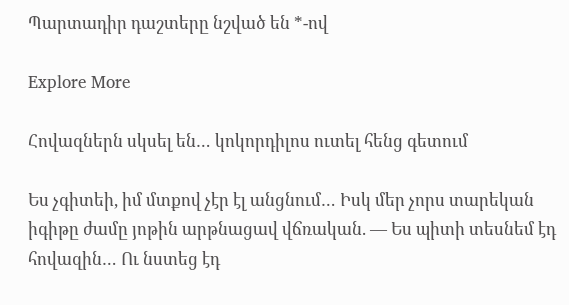Պարտադիր դաշտերը նշված են *-ով

Explore More

Հովազներն սկսել են… կոկորդիլոս ուտել հենց գետում

Ես չգիտեի, իմ մտքով չէր էլ անցնում… Իսկ մեր չորս տարեկան իգիթը ժամը յոթին արթնացավ վճռական. — Ես պիտի տեսնեմ էդ հովազին… Ու նստեց էդ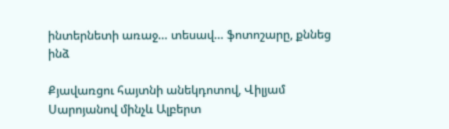ինտերնետի առաջ… տեսավ… ֆոտոշարը, քննեց ինձ

Քյավառցու հայտնի անեկդոտով, Վիլյամ Սարոյանով մինչև Ալբերտ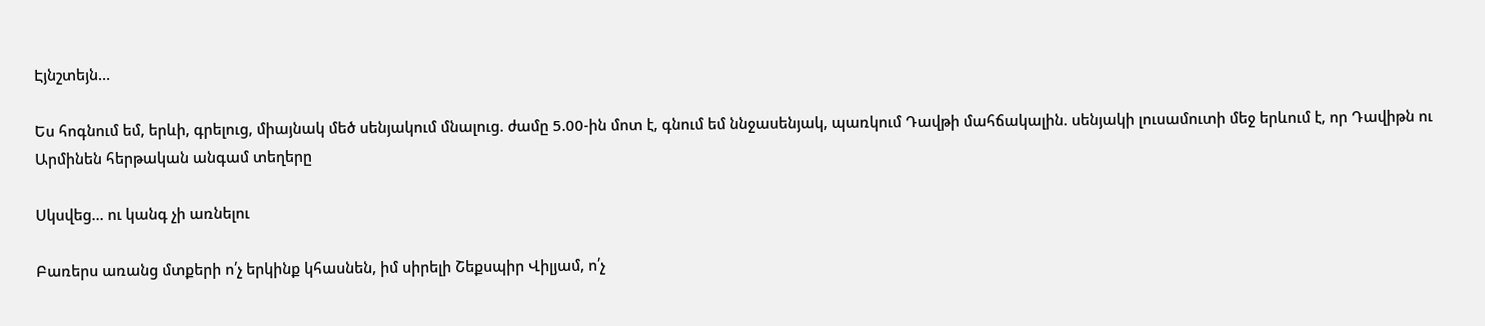Էյնշտեյն…

Ես հոգնում եմ, երևի, գրելուց, միայնակ մեծ սենյակում մնալուց. ժամը 5.00-ին մոտ է, գնում եմ ննջասենյակ, պառկում Դավթի մահճակալին. սենյակի լուսամուտի մեջ երևում է, որ Դավիթն ու Արմինեն հերթական անգամ տեղերը

Սկսվեց… ու կանգ չի առնելու

Բառերս առանց մտքերի ո՛չ երկինք կհասնեն, իմ սիրելի Շեքսպիր Վիլյամ, ո՛չ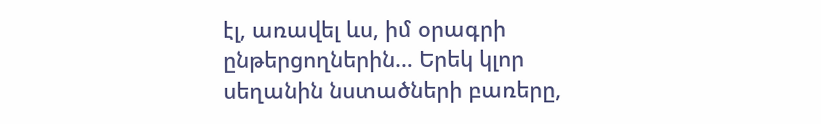էլ, առավել ևս, իմ օրագրի ընթերցողներին… Երեկ կլոր սեղանին նստածների բառերը,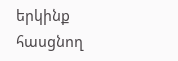երկինք հասցնող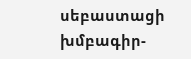սեբաստացի խմբագիր-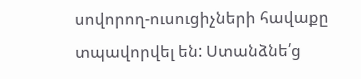սովորող-ուսուցիչների հավաքը տպավորվել են: Ստանձնե՛ց